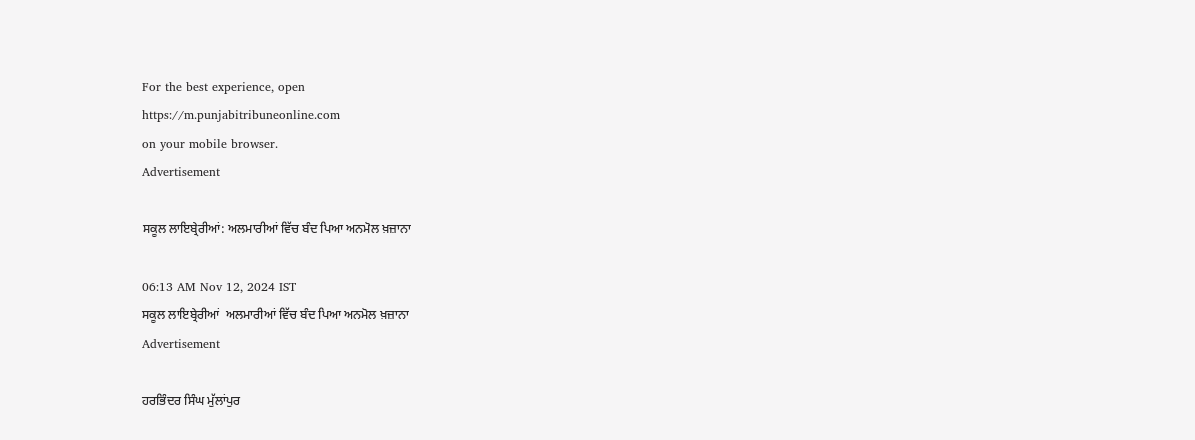For the best experience, open
https://m.punjabitribuneonline.com
on your mobile browser.
Advertisement

ਸਕੂਲ ਲਾਇਬ੍ਰੇਰੀਆਂ: ਅਲਮਾਰੀਆਂ ਵਿੱਚ ਬੰਦ ਪਿਆ ਅਨਮੋਲ ਖ਼ਜ਼ਾਨਾ

06:13 AM Nov 12, 2024 IST
ਸਕੂਲ ਲਾਇਬ੍ਰੇਰੀਆਂ  ਅਲਮਾਰੀਆਂ ਵਿੱਚ ਬੰਦ ਪਿਆ ਅਨਮੋਲ ਖ਼ਜ਼ਾਨਾ
Advertisement

ਹਰਭਿੰਦਰ ਸਿੰਘ ਮੁੱਲਾਂਪੁਰ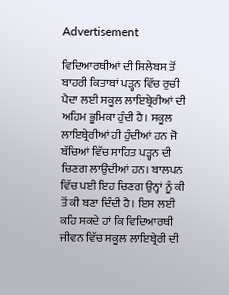Advertisement

ਵਿਦਿਆਰਥੀਆਂ ਦੀ ਸਿਲੇਬਸ ਤੋਂ ਬਾਹਰੀ ਕਿਤਾਬਾਂ ਪੜ੍ਹਨ ਵਿੱਚ ਰੁਚੀ ਪੈਦਾ ਲਈ ਸਕੂਲ ਲਾਇਬ੍ਰੇਰੀਆਂ ਦੀ ਅਹਿਮ ਭੂਮਿਕਾ ਹੁੰਦੀ ਹੈ। ਸਕੂਲ ਲਾਇਬ੍ਰੇਰੀਆਂ ਹੀ ਹੁੰਦੀਆਂ ਹਨ ਜੋ ਬੱਚਿਆਂ ਵਿੱਚ ਸਾਹਿਤ ਪੜ੍ਹਨ ਦੀ ਚਿਣਗ ਲਾਉਂਦੀਆਂ ਹਨ। ਬਾਲਪਨ ਵਿੱਚ ਪਈ ਇਹ ਚਿਣਗ ਉਨ੍ਹਾਂ ਨੂੰ ਕੀ ਤੋਂ ਕੀ ਬਣਾ ਦਿੰਦੀ ਹੈ। ਇਸ ਲਈ ਕਹਿ ਸਕਦੇ ਹਾਂ ਕਿ ਵਿਦਿਆਰਥੀ ਜੀਵਨ ਵਿੱਚ ਸਕੂਲ ਲਾਇਬ੍ਰੇਰੀ ਦੀ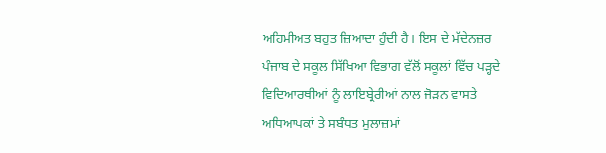ਅਹਿਮੀਅਤ ਬਹੁਤ ਜ਼ਿਆਦਾ ਹੁੰਦੀ ਹੈ। ਇਸ ਦੇ ਮੱਦੇਨਜ਼ਰ ਪੰਜਾਬ ਦੇ ਸਕੂਲ ਸਿੱਖਿਆ ਵਿਭਾਗ ਵੱਲੋਂ ਸਕੂਲਾਂ ਵਿੱਚ ਪੜ੍ਹਦੇ ਵਿਦਿਆਰਥੀਆਂ ਨੂੰ ਲਾਇਬ੍ਰੇਰੀਆਂ ਨਾਲ ਜੋੜਨ ਵਾਸਤੇ ਅਧਿਆਪਕਾਂ ਤੇ ਸਬੰਧਤ ਮੁਲਾਜ਼ਮਾਂ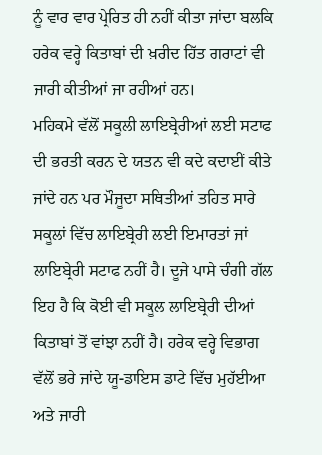ਨੂੰ ਵਾਰ ਵਾਰ ਪ੍ਰੇਰਿਤ ਹੀ ਨਹੀਂ ਕੀਤਾ ਜਾਂਦਾ ਬਲਕਿ ਹਰੇਕ ਵਰ੍ਹੇ ਕਿਤਾਬਾਂ ਦੀ ਖ਼ਰੀਦ ਹਿੱਤ ਗਰਾਟਾਂ ਵੀ ਜਾਰੀ ਕੀਤੀਆਂ ਜਾ ਰਹੀਆਂ ਹਨ।
ਮਹਿਕਮੇ ਵੱਲੋਂ ਸਕੂਲੀ ਲਾਇਬ੍ਰੇਰੀਆਂ ਲਈ ਸਟਾਫ ਦੀ ਭਰਤੀ ਕਰਨ ਦੇ ਯਤਨ ਵੀ ਕਦੇ ਕਦਾਈਂ ਕੀਤੇ ਜਾਂਦੇ ਹਨ ਪਰ ਮੌਜੂਦਾ ਸਥਿਤੀਆਂ ਤਹਿਤ ਸਾਰੇ ਸਕੂਲਾਂ ਵਿੱਚ ਲਾਇਬ੍ਰੇਰੀ ਲਈ ਇਮਾਰਤਾਂ ਜਾਂ ਲਾਇਬ੍ਰੇਰੀ ਸਟਾਫ ਨਹੀਂ ਹੈ। ਦੂਜੇ ਪਾਸੇ ਚੰਗੀ ਗੱਲ ਇਹ ਹੈ ਕਿ ਕੋਈ ਵੀ ਸਕੂਲ ਲਾਇਬ੍ਰੇਰੀ ਦੀਆਂ ਕਿਤਾਬਾਂ ਤੋਂ ਵਾਂਝਾ ਨਹੀਂ ਹੈ। ਹਰੇਕ ਵਰ੍ਹੇ ਵਿਭਾਗ ਵੱਲੋਂ ਭਰੇ ਜਾਂਦੇ ਯੂ-ਡਾਇਸ ਡਾਟੇ ਵਿੱਚ ਮੁਹੱਈਆ ਅਤੇ ਜਾਰੀ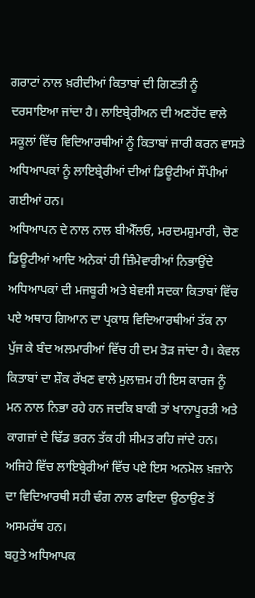ਗਰਾਟਾਂ ਨਾਲ ਖ਼ਰੀਦੀਆਂ ਕਿਤਾਬਾਂ ਦੀ ਗਿਣਤੀ ਨੂੰ ਦਰਸਾਇਆ ਜਾਂਦਾ ਹੈ। ਲਾਇਬ੍ਰੇਰੀਅਨ ਦੀ ਅਣਹੋਂਦ ਵਾਲੇ ਸਕੂਲਾਂ ਵਿੱਚ ਵਿਦਿਆਰਥੀਆਂ ਨੂੰ ਕਿਤਾਬਾਂ ਜਾਰੀ ਕਰਨ ਵਾਸਤੇ ਅਧਿਆਪਕਾਂ ਨੂੰ ਲਾਇਬ੍ਰੇਰੀਆਂ ਦੀਆਂ ਡਿਊਟੀਆਂ ਸੌਂਪੀਆਂ ਗਈਆਂ ਹਨ।
ਅਧਿਆਪਨ ਦੇ ਨਾਲ ਨਾਲ ਬੀਐੱਲਓ, ਮਰਦਮਸ਼ੁਮਾਰੀ, ਚੋਣ ਡਿਊਟੀਆਂ ਆਦਿ ਅਨੇਕਾਂ ਹੀ ਜ਼ਿੰਮੇਵਾਰੀਆਂ ਨਿਭਾਉਂਦੇ ਅਧਿਆਪਕਾਂ ਦੀ ਮਜਬੂਰੀ ਅਤੇ ਬੇਵਸੀ ਸਦਕਾ ਕਿਤਾਬਾਂ ਵਿੱਚ ਪਏ ਅਥਾਹ ਗਿਆਨ ਦਾ ਪ੍ਰਕਾਸ਼ ਵਿਦਿਆਰਥੀਆਂ ਤੱਕ ਨਾ ਪੁੱਜ ਕੇ ਬੰਦ ਅਲਮਾਰੀਆਂ ਵਿੱਚ ਹੀ ਦਮ ਤੋੜ ਜਾਂਦਾ ਹੈ। ਕੇਵਲ ਕਿਤਾਬਾਂ ਦਾ ਸ਼ੌਕ ਰੱਖਣ ਵਾਲੇ ਮੁਲਾਜ਼ਮ ਹੀ ਇਸ ਕਾਰਜ ਨੂੰ ਮਨ ਨਾਲ ਨਿਭਾ ਰਹੇ ਹਨ ਜਦਕਿ ਬਾਕੀ ਤਾਂ ਖਾਨਾਪੂਰਤੀ ਅਤੇ ਕਾਗਜ਼ਾਂ ਦੇ ਢਿੱਡ ਭਰਨ ਤੱਕ ਹੀ ਸੀਮਤ ਰਹਿ ਜਾਂਦੇ ਹਨ। ਅਜਿਹੇ ਵਿੱਚ ਲਾਇਬ੍ਰੇਰੀਆਂ ਵਿੱਚ ਪਏ ਇਸ ਅਨਮੋਲ ਖ਼ਜ਼ਾਨੇ ਦਾ ਵਿਦਿਆਰਥੀ ਸਹੀ ਢੰਗ ਨਾਲ ਫਾਇਦਾ ਉਠਾਉਣ ਤੋਂ ਅਸਮਰੱਥ ਹਨ।
ਬਹੁਤੇ ਅਧਿਆਪਕ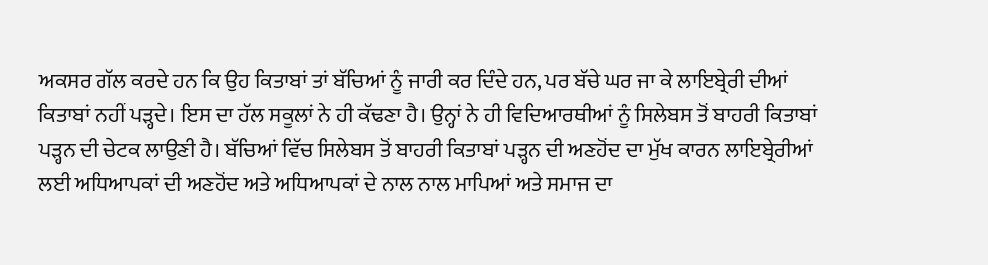ਅਕਸਰ ਗੱਲ ਕਰਦੇ ਹਨ ਕਿ ਉਹ ਕਿਤਾਬਾਂ ਤਾਂ ਬੱਚਿਆਂ ਨੂੰ ਜਾਰੀ ਕਰ ਦਿੰਦੇ ਹਨ, ਪਰ ਬੱਚੇ ਘਰ ਜਾ ਕੇ ਲਾਇਬ੍ਰੇਰੀ ਦੀਆਂ ਕਿਤਾਬਾਂ ਨਹੀਂ ਪੜ੍ਹਦੇ। ਇਸ ਦਾ ਹੱਲ ਸਕੂਲਾਂ ਨੇ ਹੀ ਕੱਢਣਾ ਹੈ। ਉਨ੍ਹਾਂ ਨੇ ਹੀ ਵਿਦਿਆਰਥੀਆਂ ਨੂੰ ਸਿਲੇਬਸ ਤੋਂ ਬਾਹਰੀ ਕਿਤਾਬਾਂ ਪੜ੍ਹਨ ਦੀ ਚੇਟਕ ਲਾਉਣੀ ਹੈ। ਬੱਚਿਆਂ ਵਿੱਚ ਸਿਲੇਬਸ ਤੋਂ ਬਾਹਰੀ ਕਿਤਾਬਾਂ ਪੜ੍ਹਨ ਦੀ ਅਣਹੋਂਦ ਦਾ ਮੁੱਖ ਕਾਰਨ ਲਾਇਬ੍ਰੇਰੀਆਂ ਲਈ ਅਧਿਆਪਕਾਂ ਦੀ ਅਣਹੋਂਦ ਅਤੇ ਅਧਿਆਪਕਾਂ ਦੇ ਨਾਲ ਨਾਲ ਮਾਪਿਆਂ ਅਤੇ ਸਮਾਜ ਦਾ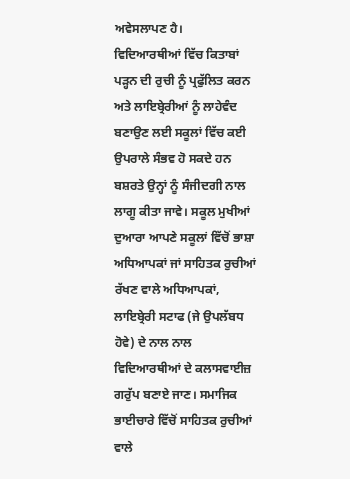ਅਵੇਸਲਾਪਣ ਹੈ।
ਵਿਦਿਆਰਥੀਆਂ ਵਿੱਚ ਕਿਤਾਬਾਂ ਪੜ੍ਹਨ ਦੀ ਰੁਚੀ ਨੂੰ ਪ੍ਰਫੁੱਲਿਤ ਕਰਨ ਅਤੇ ਲਾਇਬ੍ਰੇਰੀਆਂ ਨੂੰ ਲਾਹੇਵੰਦ ਬਣਾਉਣ ਲਈ ਸਕੂਲਾਂ ਵਿੱਚ ਕਈ ਉਪਰਾਲੇ ਸੰਭਵ ਹੋ ਸਕਦੇ ਹਨ ਬਸ਼ਰਤੇ ਉਨ੍ਹਾਂ ਨੂੰ ਸੰਜੀਦਗੀ ਨਾਲ ਲਾਗੂ ਕੀਤਾ ਜਾਵੇ। ਸਕੂਲ ਮੁਖੀਆਂ ਦੁਆਰਾ ਆਪਣੇ ਸਕੂਲਾਂ ਵਿੱਚੋਂ ਭਾਸ਼ਾ ਅਧਿਆਪਕਾਂ ਜਾਂ ਸਾਹਿਤਕ ਰੁਚੀਆਂ ਰੱਖਣ ਵਾਲੇ ਅਧਿਆਪਕਾਂ, ਲਾਇਬ੍ਰੇਰੀ ਸਟਾਫ (ਜੇ ਉਪਲੱਬਧ ਹੋਵੇ) ਦੇ ਨਾਲ ਨਾਲ ਵਿਦਿਆਰਥੀਆਂ ਦੇ ਕਲਾਸਵਾਈਜ਼ ਗਰੁੱਪ ਬਣਾਏ ਜਾਣ। ਸਮਾਜਿਕ ਭਾਈਚਾਰੇ ਵਿੱਚੋਂ ਸਾਹਿਤਕ ਰੁਚੀਆਂ ਵਾਲੇ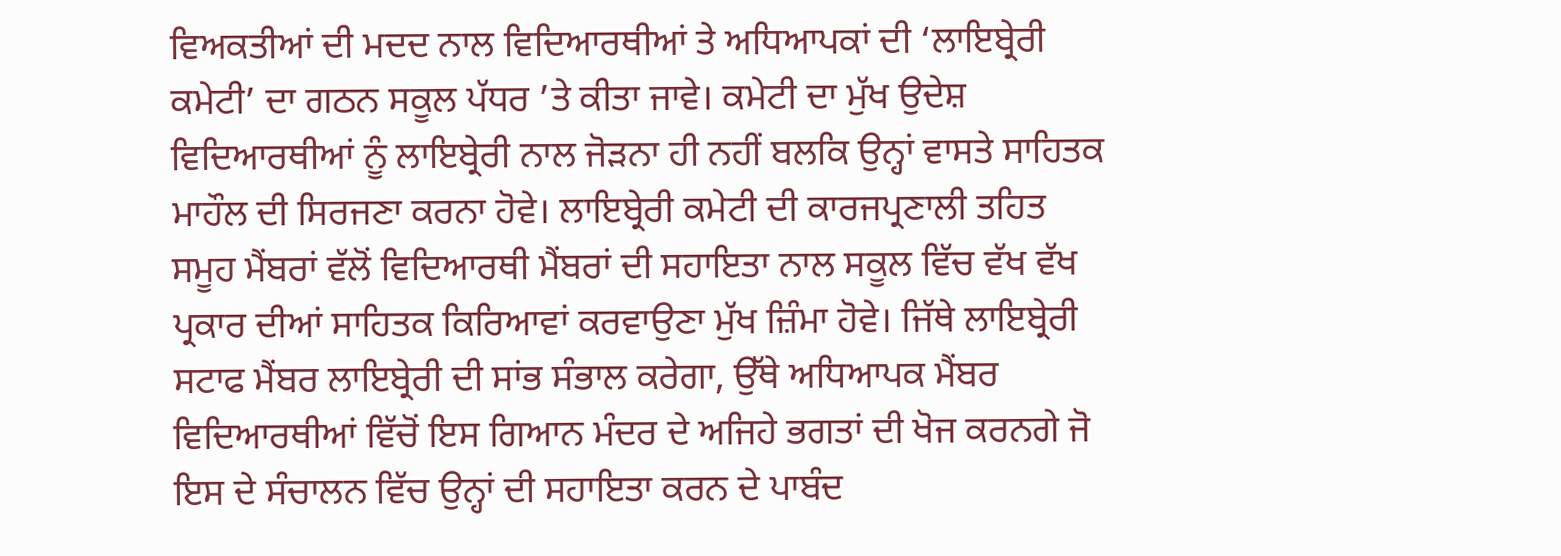ਵਿਅਕਤੀਆਂ ਦੀ ਮਦਦ ਨਾਲ ਵਿਦਿਆਰਥੀਆਂ ਤੇ ਅਧਿਆਪਕਾਂ ਦੀ ‘ਲਾਇਬ੍ਰੇਰੀ ਕਮੇਟੀ’ ਦਾ ਗਠਨ ਸਕੂਲ ਪੱਧਰ ’ਤੇ ਕੀਤਾ ਜਾਵੇ। ਕਮੇਟੀ ਦਾ ਮੁੱਖ ਉਦੇਸ਼ ਵਿਦਿਆਰਥੀਆਂ ਨੂੰ ਲਾਇਬ੍ਰੇਰੀ ਨਾਲ ਜੋੜਨਾ ਹੀ ਨਹੀਂ ਬਲਕਿ ਉਨ੍ਹਾਂ ਵਾਸਤੇ ਸਾਹਿਤਕ ਮਾਹੌਲ ਦੀ ਸਿਰਜਣਾ ਕਰਨਾ ਹੋਵੇ। ਲਾਇਬ੍ਰੇਰੀ ਕਮੇਟੀ ਦੀ ਕਾਰਜਪ੍ਰਣਾਲੀ ਤਹਿਤ ਸਮੂਹ ਮੈਂਬਰਾਂ ਵੱਲੋਂ ਵਿਦਿਆਰਥੀ ਮੈਂਬਰਾਂ ਦੀ ਸਹਾਇਤਾ ਨਾਲ ਸਕੂਲ ਵਿੱਚ ਵੱਖ ਵੱਖ ਪ੍ਰਕਾਰ ਦੀਆਂ ਸਾਹਿਤਕ ਕਿਰਿਆਵਾਂ ਕਰਵਾਉਣਾ ਮੁੱਖ ਜ਼ਿੰਮਾ ਹੋਵੇ। ਜਿੱਥੇ ਲਾਇਬ੍ਰੇਰੀ ਸਟਾਫ ਮੈਂਬਰ ਲਾਇਬ੍ਰੇਰੀ ਦੀ ਸਾਂਭ ਸੰਭਾਲ ਕਰੇਗਾ, ਉੱਥੇ ਅਧਿਆਪਕ ਮੈਂਬਰ ਵਿਦਿਆਰਥੀਆਂ ਵਿੱਚੋਂ ਇਸ ਗਿਆਨ ਮੰਦਰ ਦੇ ਅਜਿਹੇ ਭਗਤਾਂ ਦੀ ਖੋਜ ਕਰਨਗੇ ਜੋ ਇਸ ਦੇ ਸੰਚਾਲਨ ਵਿੱਚ ਉਨ੍ਹਾਂ ਦੀ ਸਹਾਇਤਾ ਕਰਨ ਦੇ ਪਾਬੰਦ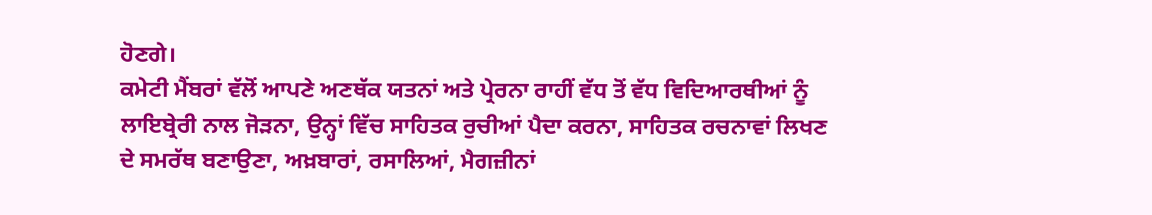ਹੋਣਗੇ।
ਕਮੇਟੀ ਮੈਂਬਰਾਂ ਵੱਲੋਂ ਆਪਣੇ ਅਣਥੱਕ ਯਤਨਾਂ ਅਤੇ ਪ੍ਰੇਰਨਾ ਰਾਹੀਂ ਵੱਧ ਤੋਂ ਵੱਧ ਵਿਦਿਆਰਥੀਆਂ ਨੂੰ ਲਾਇਬ੍ਰੇਰੀ ਨਾਲ ਜੋੜਨਾ, ਉਨ੍ਹਾਂ ਵਿੱਚ ਸਾਹਿਤਕ ਰੁਚੀਆਂ ਪੈਦਾ ਕਰਨਾ, ਸਾਹਿਤਕ ਰਚਨਾਵਾਂ ਲਿਖਣ ਦੇ ਸਮਰੱਥ ਬਣਾਉਣਾ, ਅਖ਼ਬਾਰਾਂ, ਰਸਾਲਿਆਂ, ਮੈਗਜ਼ੀਨਾਂ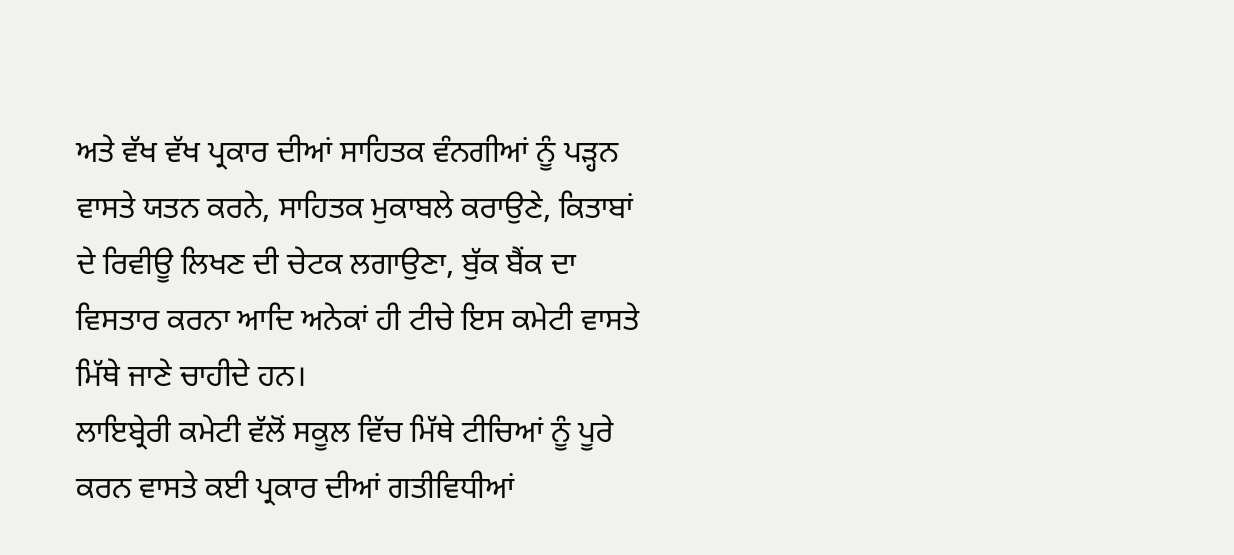ਅਤੇ ਵੱਖ ਵੱਖ ਪ੍ਰਕਾਰ ਦੀਆਂ ਸਾਹਿਤਕ ਵੰਨਗੀਆਂ ਨੂੰ ਪੜ੍ਹਨ ਵਾਸਤੇ ਯਤਨ ਕਰਨੇ, ਸਾਹਿਤਕ ਮੁਕਾਬਲੇ ਕਰਾਉਣੇ, ਕਿਤਾਬਾਂ ਦੇ ਰਿਵੀਊ ਲਿਖਣ ਦੀ ਚੇਟਕ ਲਗਾਉਣਾ, ਬੁੱਕ ਬੈਂਕ ਦਾ ਵਿਸਤਾਰ ਕਰਨਾ ਆਦਿ ਅਨੇਕਾਂ ਹੀ ਟੀਚੇ ਇਸ ਕਮੇਟੀ ਵਾਸਤੇ ਮਿੱਥੇ ਜਾਣੇ ਚਾਹੀਦੇ ਹਨ।
ਲਾਇਬ੍ਰੇਰੀ ਕਮੇਟੀ ਵੱਲੋਂ ਸਕੂਲ ਵਿੱਚ ਮਿੱਥੇ ਟੀਚਿਆਂ ਨੂੰ ਪੂਰੇ ਕਰਨ ਵਾਸਤੇ ਕਈ ਪ੍ਰਕਾਰ ਦੀਆਂ ਗਤੀਵਿਧੀਆਂ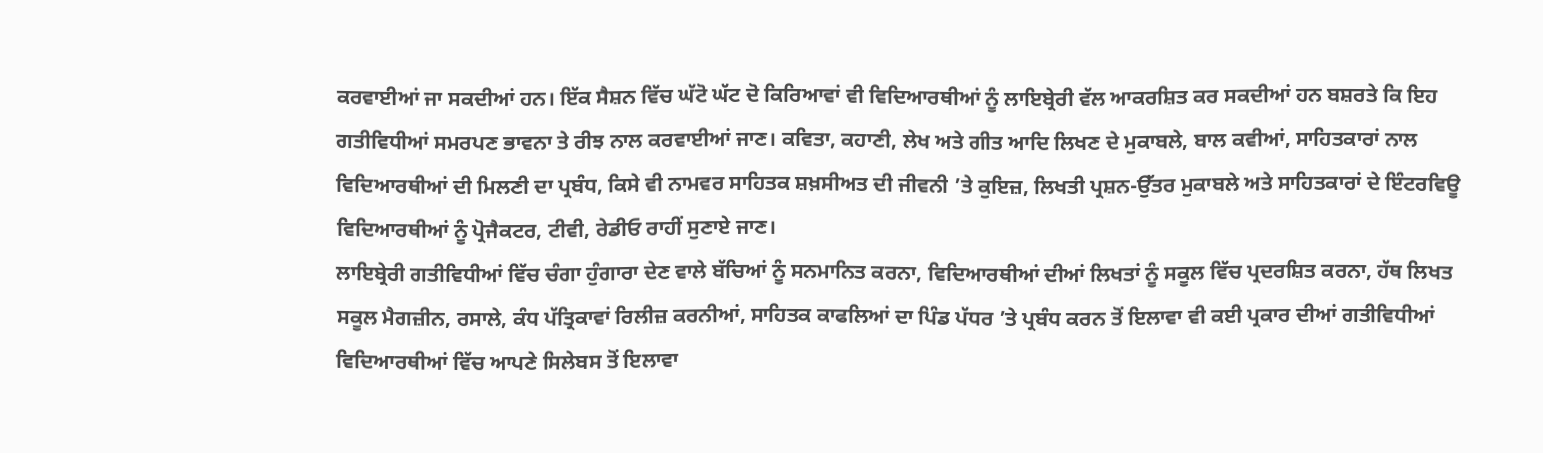ਕਰਵਾਈਆਂ ਜਾ ਸਕਦੀਆਂ ਹਨ। ਇੱਕ ਸੈਸ਼ਨ ਵਿੱਚ ਘੱਟੋ ਘੱਟ ਦੋ ਕਿਰਿਆਵਾਂ ਵੀ ਵਿਦਿਆਰਥੀਆਂ ਨੂੰ ਲਾਇਬ੍ਰੇਰੀ ਵੱਲ ਆਕਰਸ਼ਿਤ ਕਰ ਸਕਦੀਆਂ ਹਨ ਬਸ਼ਰਤੇ ਕਿ ਇਹ ਗਤੀਵਿਧੀਆਂ ਸਮਰਪਣ ਭਾਵਨਾ ਤੇ ਰੀਝ ਨਾਲ ਕਰਵਾਈਆਂ ਜਾਣ। ਕਵਿਤਾ, ਕਹਾਣੀ, ਲੇਖ ਅਤੇ ਗੀਤ ਆਦਿ ਲਿਖਣ ਦੇ ਮੁਕਾਬਲੇ, ਬਾਲ ਕਵੀਆਂ, ਸਾਹਿਤਕਾਰਾਂ ਨਾਲ ਵਿਦਿਆਰਥੀਆਂ ਦੀ ਮਿਲਣੀ ਦਾ ਪ੍ਰਬੰਧ, ਕਿਸੇ ਵੀ ਨਾਮਵਰ ਸਾਹਿਤਕ ਸ਼ਖ਼ਸੀਅਤ ਦੀ ਜੀਵਨੀ ’ਤੇ ਕੁਇਜ਼, ਲਿਖਤੀ ਪ੍ਰਸ਼ਨ-ਉੱਤਰ ਮੁਕਾਬਲੇ ਅਤੇ ਸਾਹਿਤਕਾਰਾਂ ਦੇ ਇੰਟਰਵਿਊ ਵਿਦਿਆਰਥੀਆਂ ਨੂੰ ਪ੍ਰੋਜੈਕਟਰ, ਟੀਵੀ, ਰੇਡੀਓ ਰਾਹੀਂ ਸੁਣਾਏ ਜਾਣ।
ਲਾਇਬ੍ਰੇਰੀ ਗਤੀਵਿਧੀਆਂ ਵਿੱਚ ਚੰਗਾ ਹੁੰਗਾਰਾ ਦੇਣ ਵਾਲੇ ਬੱਚਿਆਂ ਨੂੰ ਸਨਮਾਨਿਤ ਕਰਨਾ, ਵਿਦਿਆਰਥੀਆਂ ਦੀਆਂ ਲਿਖਤਾਂ ਨੂੰ ਸਕੂਲ ਵਿੱਚ ਪ੍ਰਦਰਸ਼ਿਤ ਕਰਨਾ, ਹੱਥ ਲਿਖਤ ਸਕੂਲ ਮੈਗਜ਼ੀਨ, ਰਸਾਲੇ, ਕੰਧ ਪੱਤ੍ਰਿਕਾਵਾਂ ਰਿਲੀਜ਼ ਕਰਨੀਆਂ, ਸਾਹਿਤਕ ਕਾਫਲਿਆਂ ਦਾ ਪਿੰਡ ਪੱਧਰ ’ਤੇ ਪ੍ਰਬੰਧ ਕਰਨ ਤੋਂ ਇਲਾਵਾ ਵੀ ਕਈ ਪ੍ਰਕਾਰ ਦੀਆਂ ਗਤੀਵਿਧੀਆਂ ਵਿਦਿਆਰਥੀਆਂ ਵਿੱਚ ਆਪਣੇ ਸਿਲੇਬਸ ਤੋਂ ਇਲਾਵਾ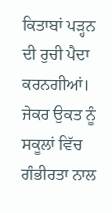ਕਿਤਾਬਾਂ ਪੜ੍ਹਨ ਦੀ ਰੁਚੀ ਪੈਦਾ ਕਰਨਗੀਆਂ। ਜੇਕਰ ਉਕਤ ਨੂੰ ਸਕੂਲਾਂ ਵਿੱਚ ਗੰਭੀਰਤਾ ਨਾਲ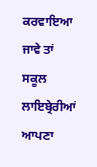ਕਰਵਾਇਆ ਜਾਵੇ ਤਾਂ ਸਕੂਲ ਲਾਇਬ੍ਰੇਰੀਆਂ ਆਪਣਾ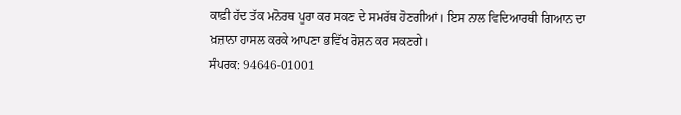ਕਾਫ਼ੀ ਹੱਦ ਤੱਕ ਮਨੋਰਥ ਪੂਰਾ ਕਰ ਸਕਣ ਦੇ ਸਮਰੱਥ ਹੋਣਗੀਆਂ। ਇਸ ਨਾਲ ਵਿਦਿਆਰਥੀ ਗਿਆਨ ਦਾ ਖ਼ਜ਼ਾਨਾ ਹਾਸਲ ਕਰਕੇ ਆਪਣਾ ਭਵਿੱਖ ਰੋਸ਼ਨ ਕਰ ਸਕਣਗੇ।
ਸੰਪਰਕ: 94646-01001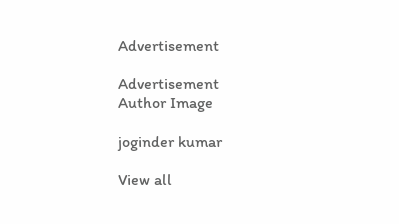Advertisement

Advertisement
Author Image

joginder kumar

View all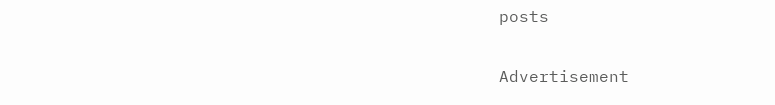posts

Advertisement